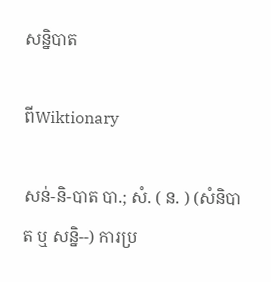សន្និបាត

ពីWiktionary

សន់-និ-បាត បា.; សំ. ( ន. ) (សំនិបាត ឬ សន្និ--) ការប្រ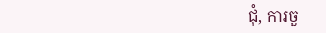ជុំ, ការចួ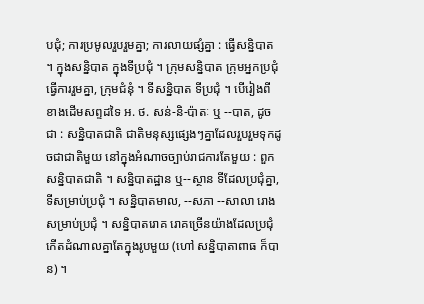បជុំ; ការប្រមូលរួបរួមគ្នា; ការលាយផ្សំគ្នា : ធ្វើសន្និបាត ។ ក្នុងសន្និបាត ក្នុងទីប្រជុំ ។ ក្រុមសន្និបាត ក្រុមអ្នកប្រជុំធ្វើការរួមគ្នា, ក្រុមជំនុំ ។ ទីសនិ្នបាត ទីប្រជុំ ។ បើរៀងពីខាងដើមសព្ទដទៃ អ. ថ. សន់-និ-ប៉ាតៈ ឬ --បាត, ដូចជា : សន្និបាតជាតិ ជាតិមនុស្សផ្សេងៗគ្នាដែលរួបរួមទុកដូចជាជាតិមួយ នៅក្នុងអំណាចច្បាប់រាជការតែមួយ : ពួកសន្និបាតជាតិ ។ សន្និបាតដ្ឋាន ឬ--ស្ថាន ទីដែលប្រជុំគ្នា, ទីសម្រាប់ប្រជុំ ។ សន្និបាតមាល, --សភា --សាលា រោងសម្រាប់ប្រជុំ ។ សន្និបាតរោគ រោគច្រើនយ៉ាងដែលប្រជុំកើតដំណាលគ្នាតែក្នុងរូបមួយ (ហៅ សន្និបាតាពាធ ក៏បាន) ។